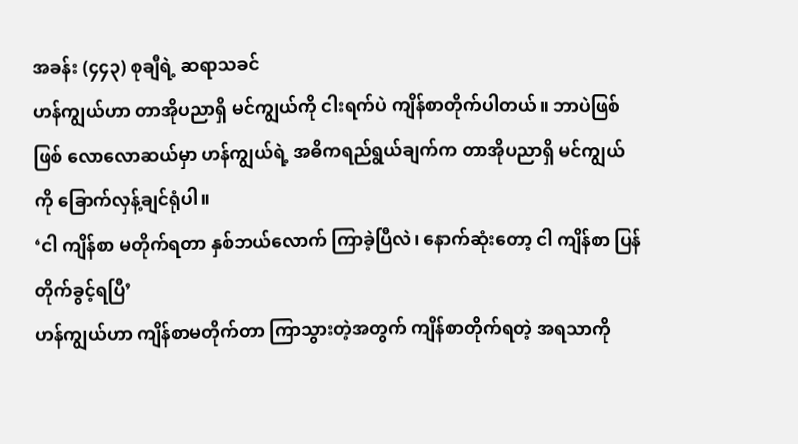အခန်း (၄၄၃) စုချီရဲ့ ဆရာသခင်
ဟန်ကျွယ်ဟာ တာအိုပညာရှိ မင်ကျွယ်ကို ငါးရက်ပဲ ကျိန်စာတိုက်ပါတယ်။ ဘာပဲဖြစ်ဖြစ် လောလောဆယ်မှာ ဟန်ကျွယ်ရဲ့ အဓိကရည်ရွယ်ချက်က တာအိုပညာရှိ မင်ကျွယ်ကို ခြောက်လှန့်ချင်ရုံပါ။
‘ငါ ကျိန်စာ မတိုက်ရတာ နှစ်ဘယ်လောက် ကြာခဲ့ပြီလဲ၊ နောက်ဆုံးတော့ ငါ ကျိန်စာ ပြန်တိုက်ခွင့်ရပြီ’
ဟန်ကျွယ်ဟာ ကျိန်စာမတိုက်တာ ကြာသွားတဲ့အတွက် ကျိန်စာတိုက်ရတဲ့ အရသာကို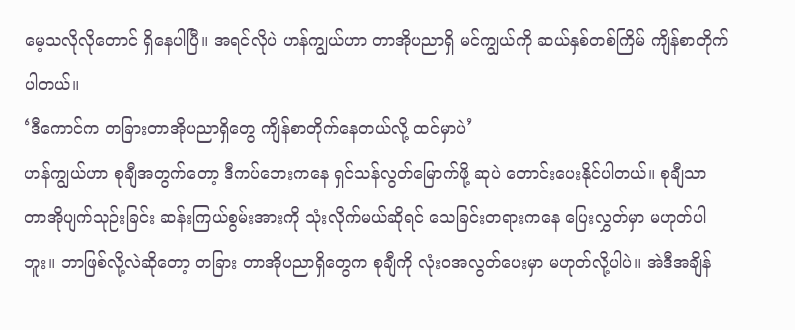မေ့သလိုလိုတောင် ရှိနေပါပြီ။ အရင်လိုပဲ ဟန်ကျွယ်ဟာ တာအိုပညာရှိ မင်ကျွယ်ကို ဆယ်နှစ်တစ်ကြိမ် ကျိန်စာတိုက်ပါတယ်။
‘ဒီကောင်က တခြားတာအိုပညာရှိတွေ ကျိန်စာတိုက်နေတယ်လို့ ထင်မှာပဲ’
ဟန်ကျွယ်ဟာ စုချီအတွက်တော့ ဒီကပ်ဘေးကနေ ရှင်သန်လွတ်မြောက်ဖို့ ဆုပဲ တောင်းပေးနိုင်ပါတယ်။ စုချီသာ တာအိုပျက်သုဉ်းခြင်း ဆန်းကြယ်စွမ်းအားကို သုံးလိုက်မယ်ဆိုရင် သေခြင်းတရားကနေ ပြေးလွှတ်မှာ မဟုတ်ပါဘူး။ ဘာဖြစ်လို့လဲဆိုတော့ တခြား တာအိုပညာရှိတွေက စုချီကို လုံးဝအလွတ်ပေးမှာ မဟုတ်လို့ပါပဲ။ အဲဒီအချိန်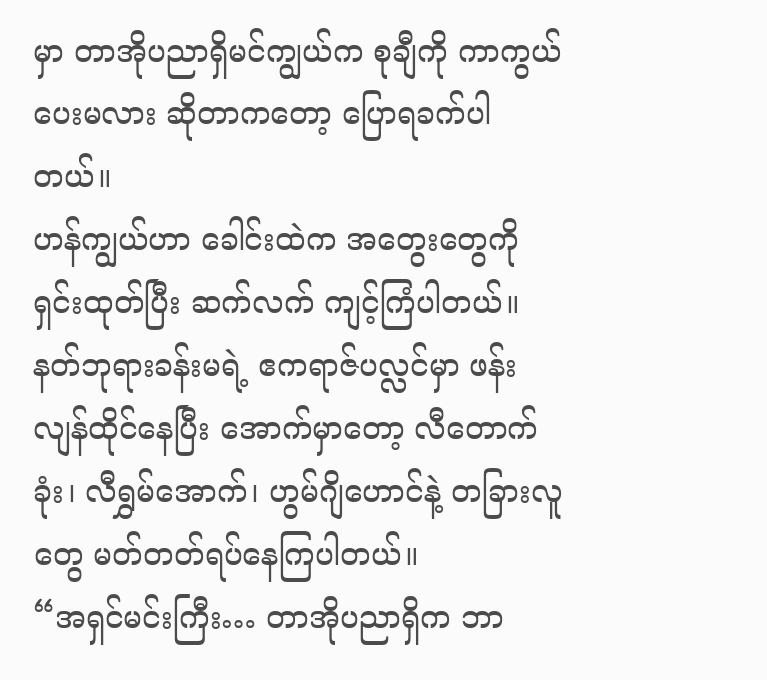မှာ တာအိုပညာရှိမင်ကျွယ်က စုချီကို ကာကွယ်ပေးမလား ဆိုတာကတော့ ပြောရခက်ပါတယ်။
ဟန်ကျွယ်ဟာ ခေါင်းထဲက အတွေးတွေကို ရှင်းထုတ်ပြီး ဆက်လက် ကျင့်ကြံပါတယ်။
နတ်ဘုရားခန်းမရဲ့ ဧကရာဇ်ပလ္လင်မှာ ဖန်းလျန်ထိုင်နေပြီး အောက်မှာတော့ လီတောက်ခုံး၊ လီရွှမ်အောက်၊ ဟွမ်ဂျိဟောင်နဲ့ တခြားလူတွေ မတ်တတ်ရပ်နေကြပါတယ်။
“အရှင်မင်းကြီး… တာအိုပညာရှိက ဘာ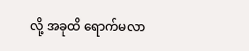လို့ အခုထိ ရောက်မလာ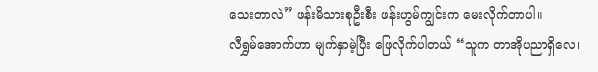သေးတာလဲ” ဖန်းမိသားစုဦးစီး ဖန်းဟွမ်ကျွင်းက မေးလိုက်တာပါ။
လီရွှမ်အောက်ဟာ မျက်နှာမဲ့ပြီး ဖြေလိုက်ပါတယ် “သူက တာအိုပညာရှိလေ၊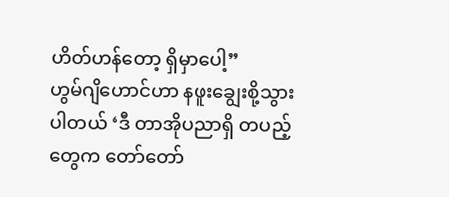ဟိတ်ဟန်တော့ ရှိမှာပေါ့”
ဟွမ်ဂျိဟောင်ဟာ နဖူးချွေးစို့သွားပါတယ် ‘ဒီ တာအိုပညာရှိ တပည့်တွေက တော်တော်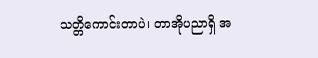သတ္တိကောင်းတာပဲ၊ တာအိုပညာရှိ အ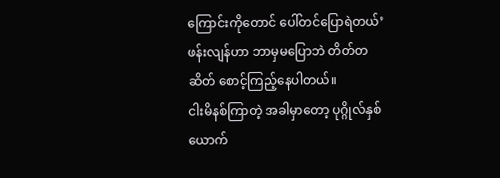ကြောင်းကိုတောင် ပေါ်တင်ပြောရဲတယ်’
ဖန်းလျန်ဟာ ဘာမှမပြောဘဲ တိတ်တဆိတ် စောင့်ကြည့်နေပါတယ်။
ငါးမိနစ်ကြာတဲ့ အခါမှာတော့ ပုဂ္ဂိုလ်နှစ်ယောက်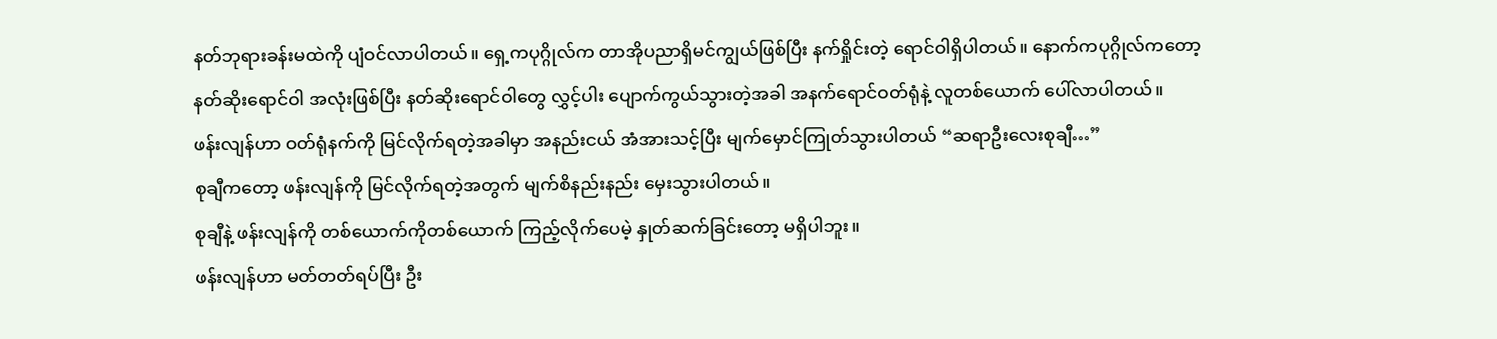နတ်ဘုရားခန်းမထဲကို ပျံဝင်လာပါတယ်။ ရှေ့ကပုဂ္ဂိုလ်က တာအိုပညာရှိမင်ကျွယ်ဖြစ်ပြီး နက်ရှိုင်းတဲ့ ရောင်ဝါရှိပါတယ်။ နောက်ကပုဂ္ဂိုလ်ကတော့ နတ်ဆိုးရောင်ဝါ အလုံးဖြစ်ပြီး နတ်ဆိုးရောင်ဝါတွေ လွှင့်ပါး ပျောက်ကွယ်သွားတဲ့အခါ အနက်ရောင်ဝတ်ရုံနဲ့ လူတစ်ယောက် ပေါ်လာပါတယ်။
ဖန်းလျန်ဟာ ဝတ်ရုံနက်ကို မြင်လိုက်ရတဲ့အခါမှာ အနည်းငယ် အံအားသင့်ပြီး မျက်မှောင်ကြုတ်သွားပါတယ် “ဆရာဦးလေးစုချီ…”
စုချီကတော့ ဖန်းလျန်ကို မြင်လိုက်ရတဲ့အတွက် မျက်စိနည်းနည်း မှေးသွားပါတယ်။
စုချီနဲ့ ဖန်းလျန်ကို တစ်ယောက်ကိုတစ်ယောက် ကြည့်လိုက်ပေမဲ့ နှုတ်ဆက်ခြင်းတော့ မရှိပါဘူး။
ဖန်းလျန်ဟာ မတ်တတ်ရပ်ပြီး ဦး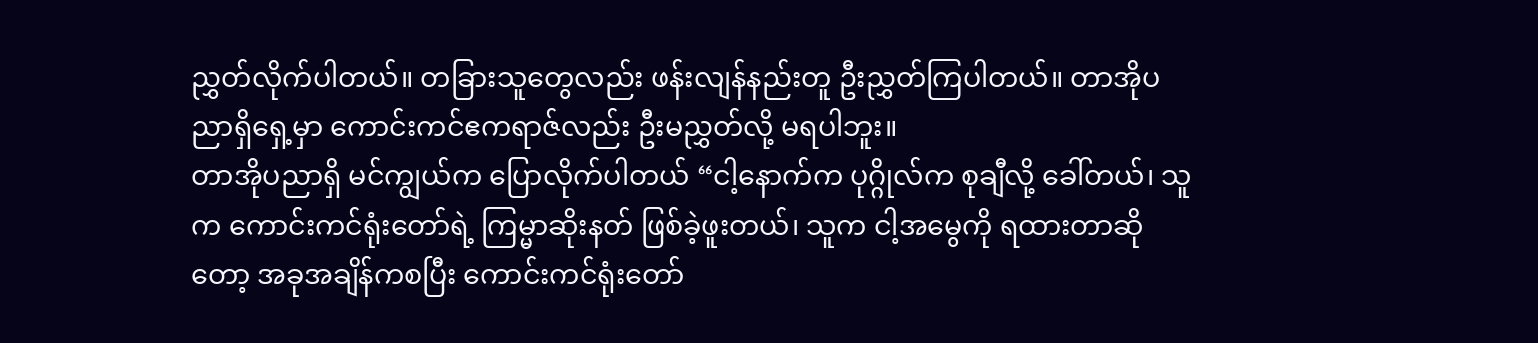ညွှတ်လိုက်ပါတယ်။ တခြားသူတွေလည်း ဖန်းလျန်နည်းတူ ဦးညွှတ်ကြပါတယ်။ တာအိုပညာရှိရှေ့မှာ ကောင်းကင်ဧကရာဇ်လည်း ဦးမညွှတ်လို့ မရပါဘူး။
တာအိုပညာရှိ မင်ကျွယ်က ပြောလိုက်ပါတယ် “ငါ့နောက်က ပုဂ္ဂိုလ်က စုချီလို့ ခေါ်တယ်၊ သူက ကောင်းကင်ရုံးတော်ရဲ့ ကြမ္မာဆိုးနတ် ဖြစ်ခဲ့ဖူးတယ်၊ သူက ငါ့အမွေကို ရထားတာဆိုတော့ အခုအချိန်ကစပြီး ကောင်းကင်ရုံးတော်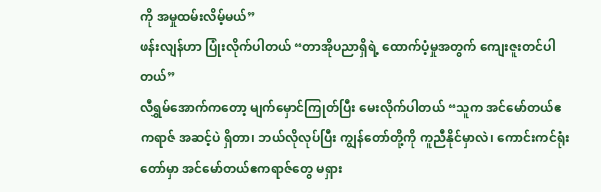ကို အမှုထမ်းလိမ့်မယ်”
ဖန်းလျန်ဟာ ပြုံးလိုက်ပါတယ် “တာအိုပညာရှိရဲ့ ထောက်ပံ့မှုအတွက် ကျေးဇူးတင်ပါတယ်”
လီရွှမ်အောက်ကတော့ မျက်မှောင်ကြုတ်ပြီး မေးလိုက်ပါတယ် “သူက အင်မော်တယ်ဧကရာဇ် အဆင့်ပဲ ရှိတာ၊ ဘယ်လိုလုပ်ပြီး ကျွန်တော်တို့ကို ကူညီနိုင်မှာလဲ၊ ကောင်းကင်ရုံးတော်မှာ အင်မော်တယ်ဧကရာဇ်တွေ မရှား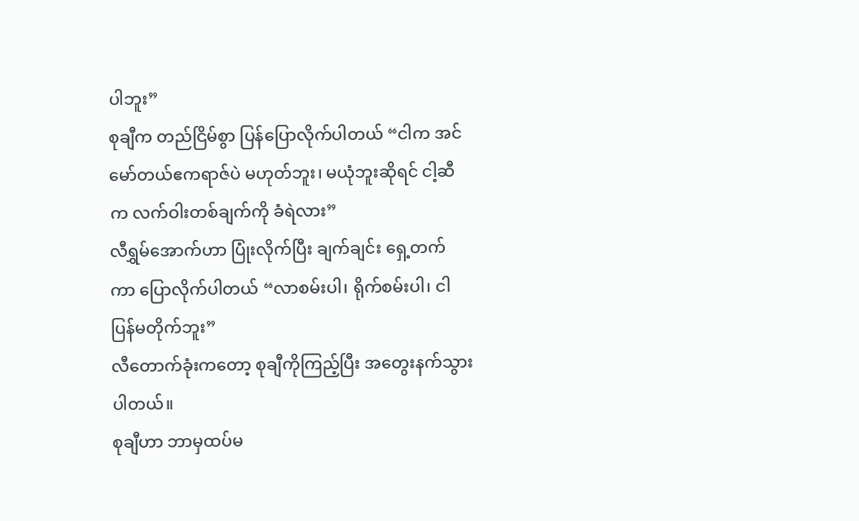ပါဘူး”
စုချီက တည်ငြိမ်စွာ ပြန်ပြောလိုက်ပါတယ် “ငါက အင်မော်တယ်ဧကရာဇ်ပဲ မဟုတ်ဘူး၊ မယုံဘူးဆိုရင် ငါ့ဆီက လက်ဝါးတစ်ချက်ကို ခံရဲလား”
လီရွှမ်အောက်ဟာ ပြုံးလိုက်ပြီး ချက်ချင်း ရှေ့တက်ကာ ပြောလိုက်ပါတယ် “လာစမ်းပါ၊ ရိုက်စမ်းပါ၊ ငါ ပြန်မတိုက်ဘူး”
လီတောက်ခုံးကတော့ စုချီကိုကြည့်ပြီး အတွေးနက်သွားပါတယ်။
စုချီဟာ ဘာမှထပ်မ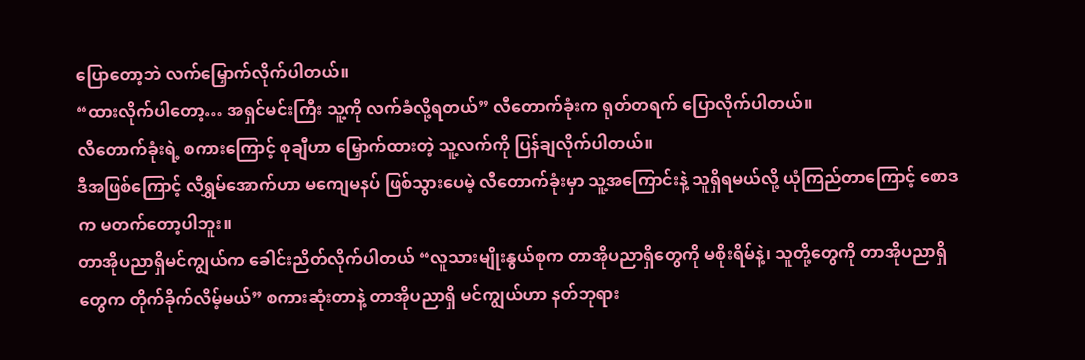ပြောတော့ဘဲ လက်မြှောက်လိုက်ပါတယ်။
“ထားလိုက်ပါတော့… အရှင်မင်းကြီး သူ့ကို လက်ခံလို့ရတယ်” လီတောက်ခုံးက ရုတ်တရက် ပြောလိုက်ပါတယ်။
လီတောက်ခုံးရဲ့ စကားကြောင့် စုချီဟာ မြှောက်ထားတဲ့ သူ့လက်ကို ပြန်ချလိုက်ပါတယ်။
ဒီအဖြစ်ကြောင့် လီရွှမ်အောက်ဟာ မကျေမနပ် ဖြစ်သွားပေမဲ့ လီတောက်ခုံးမှာ သူ့အကြောင်းနဲ့ သူရှိရမယ်လို့ ယုံကြည်တာကြောင့် စောဒက မတက်တော့ပါဘူး။
တာအိုပညာရှိမင်ကျွယ်က ခေါင်းညိတ်လိုက်ပါတယ် “လူသားမျိုးနွယ်စုက တာအိုပညာရှိတွေကို မစိုးရိမ်နဲ့၊ သူတို့တွေကို တာအိုပညာရှိတွေက တိုက်ခိုက်လိမ့်မယ်” စကားဆုံးတာနဲ့ တာအိုပညာရှိ မင်ကျွယ်ဟာ နတ်ဘုရား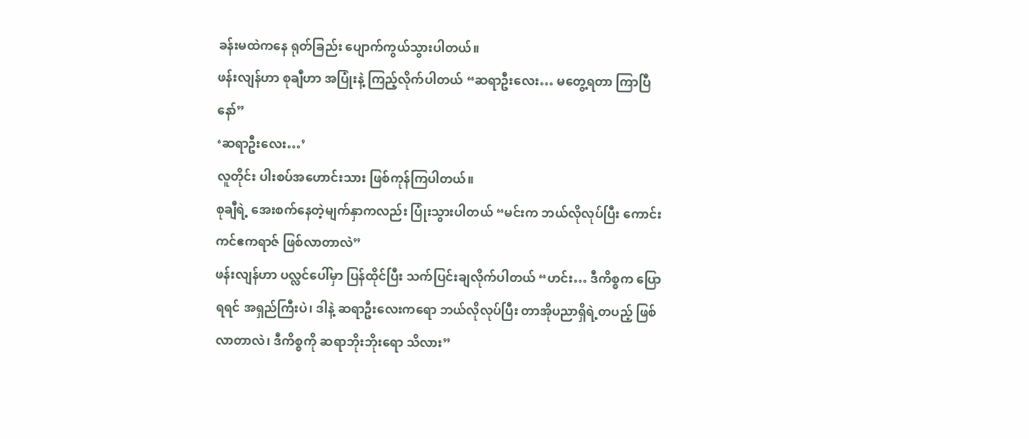ခန်းမထဲကနေ ရုတ်ခြည်း ပျောက်ကွယ်သွားပါတယ်။
ဖန်းလျန်ဟာ စုချီဟာ အပြုံးနဲ့ ကြည့်လိုက်ပါတယ် “ဆရာဦးလေး… မတွေ့ရတာ ကြာပြီနော်”
‘ဆရာဦးလေး…’
လူတိုင်း ပါးစပ်အဟောင်းသား ဖြစ်ကုန်ကြပါတယ်။
စုချီရဲ့ အေးစက်နေတဲ့မျက်နှာကလည်း ပြုံးသွားပါတယ် “မင်းက ဘယ်လိုလုပ်ပြီး ကောင်းကင်ဧကရာဇ် ဖြစ်လာတာလဲ”
ဖန်းလျန်ဟာ ပလ္လင်ပေါ်မှာ ပြန်ထိုင်ပြီး သက်ပြင်းချလိုက်ပါတယ် “ဟင်း… ဒီကိစ္စက ပြောရရင် အရှည်ကြီးပဲ၊ ဒါနဲ့ ဆရာဦးလေးကရော ဘယ်လိုလုပ်ပြီး တာအိုပညာရှိရဲ့တပည့် ဖြစ်လာတာလဲ၊ ဒီကိစ္စကို ဆရာဘိုးဘိုးရော သိလား”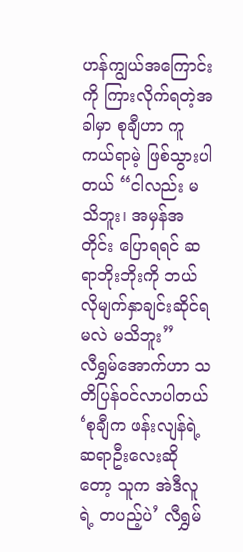ဟန်ကျွယ်အကြောင်းကို ကြားလိုက်ရတဲ့အခါမှာ စုချီဟာ ကူကယ်ရာမဲ့ ဖြစ်သွားပါတယ် “ငါလည်း မသိဘူး၊ အမှန်အတိုင်း ပြောရရင် ဆရာဘိုးဘိုးကို ဘယ်လိုမျက်နှာချင်းဆိုင်ရမလဲ မသိဘူး”
လီရွှမ်အောက်ဟာ သတိပြန်ဝင်လာပါတယ် ‘စုချီက ဖန်းလျန်ရဲ့ ဆရာဦးလေးဆိုတော့ သူက အဲဒီလူရဲ့ တပည့်ပဲ’ လီရွှမ်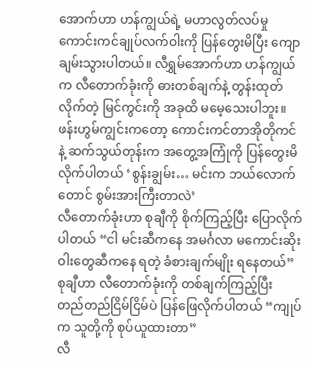အောက်ဟာ ဟန်ကျွယ်ရဲ့ မဟာလွတ်လပ်မှု ကောင်းကင်ချုပ်လက်ဝါးကို ပြန်တွေးမိပြီး ကျောချမ်းသွားပါတယ်။ လီရွှမ်အောက်ဟာ ဟန်ကျွယ်က လီတောက်ခုံးကို ဓားတစ်ချက်နဲ့ တွန်းထုတ်လိုက်တဲ့ မြင်ကွင်းကို အခုထိ မမေ့သေးပါဘူး။
ဖန်းဟွမ်ကျွင်းကတော့ ကောင်းကင်တာအိုတိုကင်နဲ့ ဆက်သွယ်တုန်းက အတွေ့အကြုံကို ပြန်တွေးမိလိုက်ပါတယ် ‘စွန်းချွမ်း… မင်းက ဘယ်လောက်တောင် စွမ်းအားကြီးတာလဲ’
လီတောက်ခုံးဟာ စုချီကို စိုက်ကြည့်ပြီး ပြောလိုက်ပါတယ် “ငါ မင်းဆီကနေ အမင်္ဂလာ မကောင်းဆိုးဝါးတွေဆီကနေ ရတဲ့ ခံစားချက်မျိုး ရနေတယ်”
စုချီဟာ လီတောက်ခုံးကို တစ်ချက်ကြည့်ပြီး တည်တည်ငြိမ်ငြိမ်ပဲ ပြန်ဖြေလိုက်ပါတယ် “ကျုပ်က သူတို့ကို စုပ်ယူထားတာ”
လီ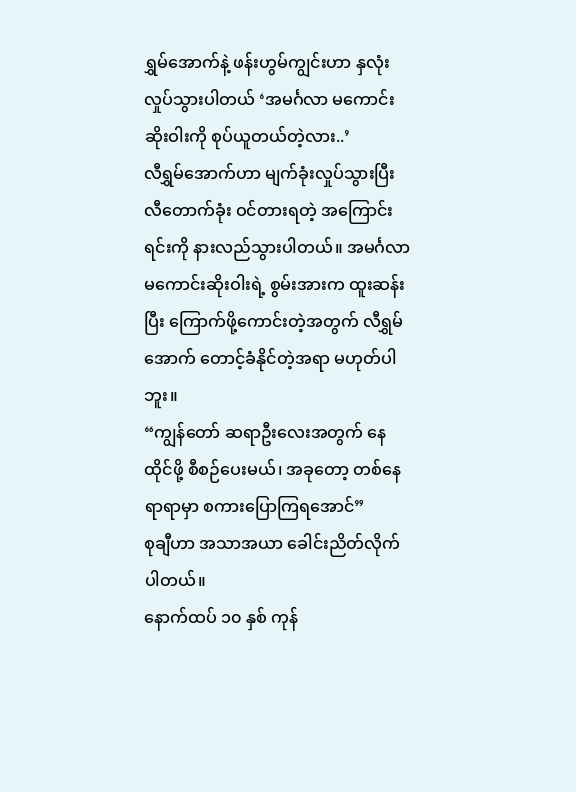ရွှမ်အောက်နဲ့ ဖန်းဟွမ်ကျွင်းဟာ နှလုံးလှုပ်သွားပါတယ် ‘အမင်္ဂလာ မကောင်းဆိုးဝါးကို စုပ်ယူတယ်တဲ့လား..’
လီရွှမ်အောက်ဟာ မျက်ခုံးလှုပ်သွားပြီး လီတောက်ခုံး ဝင်တားရတဲ့ အကြောင်းရင်းကို နားလည်သွားပါတယ်။ အမင်္ဂလာ မကောင်းဆိုးဝါးရဲ့ စွမ်းအားက ထူးဆန်းပြီး ကြောက်ဖို့ကောင်းတဲ့အတွက် လီရွှမ်အောက် တောင့်ခံနိုင်တဲ့အရာ မဟုတ်ပါဘူး။
“ကျွန်တော် ဆရာဦးလေးအတွက် နေထိုင်ဖို့ စီစဉ်ပေးမယ်၊ အခုတော့ တစ်နေရာရာမှာ စကားပြောကြရအောင်”
စုချီဟာ အသာအယာ ခေါင်းညိတ်လိုက်ပါတယ်။
နောက်ထပ် ၁၀ နှစ် ကုန်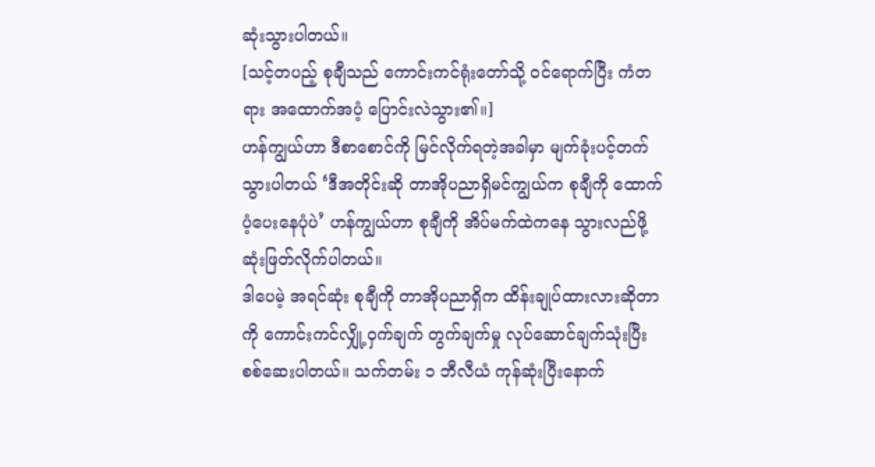ဆုံးသွားပါတယ်။
[သင့်တပည့် စုချီသည် ကောင်းကင်ရုံးတော်သို့ ဝင်ရောက်ပြီး ကံတရား အထောက်အပံ့ ပြောင်းလဲသွား၏။]
ဟန်ကျွယ်ဟာ ဒီစာစောင်ကို မြင်လိုက်ရတဲ့အခါမှာ မျက်ခုံးပင့်တက်သွားပါတယ် ‘ဒီအတိုင်းဆို တာအိုပညာရှိမင်ကျွယ်က စုချီကို ထောက်ပံ့ပေးနေပုံပဲ’ ဟန်ကျွယ်ဟာ စုချီကို အိပ်မက်ထဲကနေ သွားလည်ဖို့ ဆုံးဖြတ်လိုက်ပါတယ်။
ဒါပေမဲ့ အရင်ဆုံး စုချီကို တာအိုပညာရှိက ထိန်းချုပ်ထားလားဆိုတာကို ကောင်းကင်လျှို့ဝှက်ချက် တွက်ချက်မှု လုပ်ဆောင်ချက်သုံးပြီး စစ်ဆေးပါတယ်။ သက်တမ်း ၁ ဘီလီယံ ကုန်ဆုံးပြီးနောက်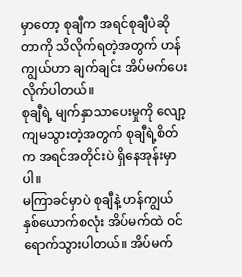မှာတော့ စုချီက အရင်စုချီပဲဆိုတာကို သိလိုက်ရတဲ့အတွက် ဟန်ကျွယ်ဟာ ချက်ချင်း အိပ်မက်ပေးလိုက်ပါတယ်။
စုချီရဲ့ မျက်နှာသာပေးမှုကို လျော့ကျမသွားတဲ့အတွက် စုချီရဲ့စိတ်က အရင်အတိုင်းပဲ ရှိနေအုန်းမှာပါ။
မကြာခင်မှာပဲ စုချီနဲ့ ဟန်ကျွယ် နှစ်ယောက်စလုံး အိပ်မက်ထဲ ဝင်ရောက်သွားပါတယ်။ အိပ်မက်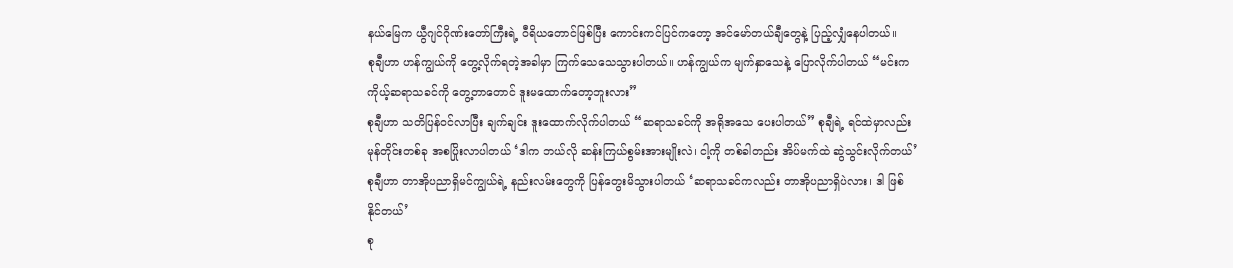နယ်မြေက ယွီဂျင်ဂိုဏ်းတော်ကြီးရဲ့ ဝီရိယတောင်ဖြစ်ပြီး ကောင်းကင်ပြင်ကတော့ အင်မော်တယ်ချီတွေနဲ့ ပြည့်လျှံနေပါတယ်။
စုချီဟာ ဟန်ကျွယ်ကို တွေ့လိုက်ရတဲ့အခါမှာ ကြက်သေသေသွားပါတယ်။ ဟန်ကျွယ်က မျက်နှာသေနဲ့ ပြောလိုက်ပါတယ် “မင်းက ကိုယ့်ဆရာသခင်ကို တွေ့တာတောင် ဒူးမထောက်တော့ဘူးလား”
စုချီဟာ သတိပြန်ဝင်လာပြီး ချက်ချင်း ဒူးထောက်လိုက်ပါတယ် “ဆရာသခင်ကို အရိုအသေ ပေးပါတယ်” စုချီရဲ့ ရင်ထဲမှာလည်း မုန်တိုင်းတစ်ခု အစပြိုးလာပါတယ် ‘ဒါက ဘယ်လို ဆန်းကြယ်စွမ်းအားမျိုးလဲ၊ ငါ့ကို တစ်ခါတည်း အိပ်မက်ထဲ ဆွဲသွင်းလိုက်တယ်’
စုချီဟာ တာအိုပညာရှိမင်ကျွယ်ရဲ့ နည်းလမ်းတွေကို ပြန်တွေးမိသွားပါတယ် ‘ဆရာသခင်ကလည်း တာအိုပညာရှိပဲလား၊ ဒါ ဖြစ်နိုင်တယ်’
စု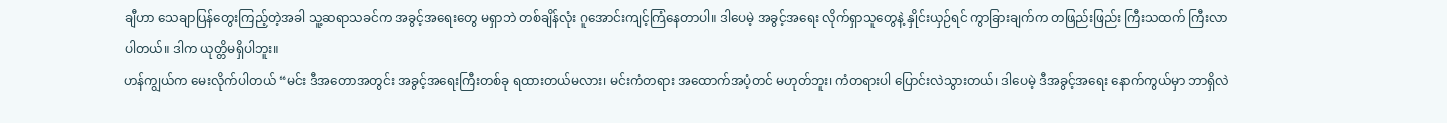ချီဟာ သေချာပြန်တွေးကြည့်တဲ့အခါ သူ့ဆရာသခင်က အခွင့်အရေးတွေ မရှာဘဲ တစ်ချိန်လုံး ဂူအောင်းကျင့်ကြံနေတာပါ။ ဒါပေမဲ့ အခွင့်အရေး လိုက်ရှာသူတွေနဲ့ နှိုင်းယှဉ်ရင် ကွာခြားချက်က တဖြည်းဖြည်း ကြီးသထက် ကြီးလာပါတယ်။ ဒါက ယုတ္တိမရှိပါဘူး။
ဟန်ကျွယ်က မေးလိုက်ပါတယ် “မင်း ဒီအတောအတွင်း အခွင့်အရေးကြီးတစ်ခု ရထားတယ်မလား၊ မင်းကံတရား အထောက်အပံ့တင် မဟုတ်ဘူး၊ ကံတရားပါ ပြောင်းလဲသွားတယ်၊ ဒါပေမဲ့ ဒီအခွင့်အရေး နောက်ကွယ်မှာ ဘာရှိလဲ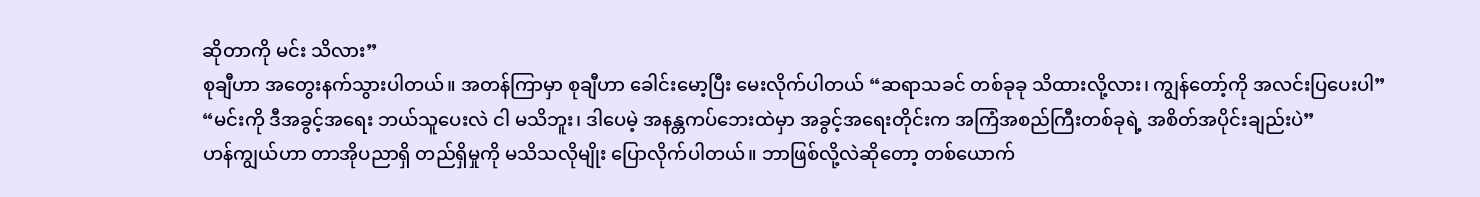ဆိုတာကို မင်း သိလား”
စုချီဟာ အတွေးနက်သွားပါတယ်။ အတန်ကြာမှာ စုချီဟာ ခေါင်းမော့ပြီး မေးလိုက်ပါတယ် “ဆရာသခင် တစ်ခုခု သိထားလို့လား၊ ကျွန်တော့်ကို အလင်းပြပေးပါ”
“မင်းကို ဒီအခွင့်အရေး ဘယ်သူပေးလဲ ငါ မသိဘူး၊ ဒါပေမဲ့ အနန္တကပ်ဘေးထဲမှာ အခွင့်အရေးတိုင်းက အကြံအစည်ကြီးတစ်ခုရဲ့ အစိတ်အပိုင်းချည်းပဲ”
ဟန်ကျွယ်ဟာ တာအိုပညာရှိ တည်ရှိမှုကို မသိသလိုမျိုး ပြောလိုက်ပါတယ်။ ဘာဖြစ်လို့လဲဆိုတော့ တစ်ယောက်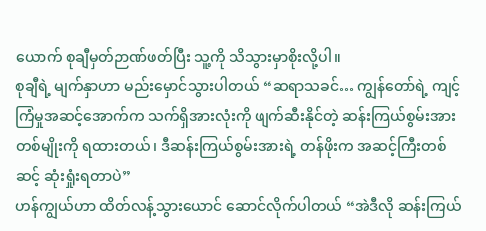ယောက် စုချီမှတ်ဉာဏ်ဖတ်ပြီး သူ့ကို သိသွားမှာစိုးလို့ပါ။
စုချီရဲ့ မျက်နှာဟာ မည်းမှောင်သွားပါတယ် “ဆရာသခင်… ကျွန်တော်ရဲ့ ကျင့်ကြံမှုအဆင့်အောက်က သက်ရှိအားလုံးကို ဖျက်ဆီးနိုင်တဲ့ ဆန်းကြယ်စွမ်းအားတစ်မျိုးကို ရထားတယ်၊ ဒီဆန်းကြယ်စွမ်းအားရဲ့ တန်ဖိုးက အဆင့်ကြီးတစ်ဆင့် ဆုံးရှုံးရတာပဲ”
ဟန်ကျွယ်ဟာ ထိတ်လန့်သွားယောင် ဆောင်လိုက်ပါတယ် “အဲဒီလို ဆန်းကြယ်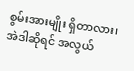စွမ်းအားမျိုး ရှိတာလား၊ အဲဒါဆိုရင် အလွယ်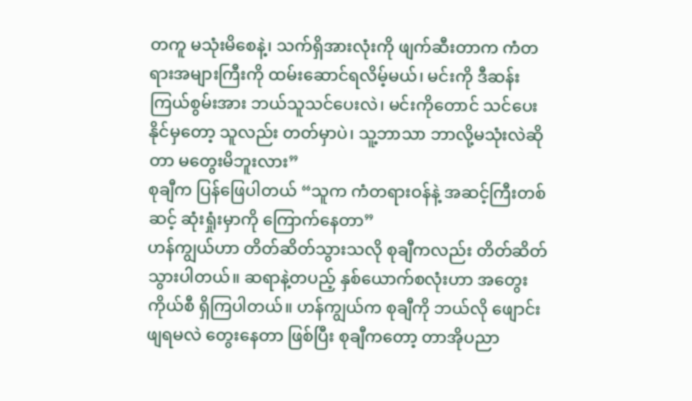တကူ မသုံးမိစေနဲ့၊ သက်ရှိအားလုံးကို ဖျက်ဆီးတာက ကံတရားအများကြီးကို ထမ်းဆောင်ရလိမ့်မယ်၊ မင်းကို ဒီဆန်းကြယ်စွမ်းအား ဘယ်သူသင်ပေးလဲ၊ မင်းကိုတောင် သင်ပေးနိုင်မှတော့ သူလည်း တတ်မှာပဲ၊ သူ့ဘာသာ ဘာလို့မသုံးလဲဆိုတာ မတွေးမိဘူးလား”
စုချီက ပြန်ဖြေပါတယ် “သူက ကံတရားဝန်နဲ့ အဆင့်ကြီးတစ်ဆင့် ဆုံးရှုံးမှာကို ကြောက်နေတာ”
ဟန်ကျွယ်ဟာ တိတ်ဆိတ်သွားသလို စုချီကလည်း တိတ်ဆိတ်သွားပါတယ်။ ဆရာနဲ့တပည့် နှစ်ယောက်စလုံးဟာ အတွေးကိုယ်စီ ရှိကြပါတယ်။ ဟန်ကျွယ်က စုချီကို ဘယ်လို ဖျောင်းဖျရမလဲ တွေးနေတာ ဖြစ်ပြီး စုချီကတော့ တာအိုပညာ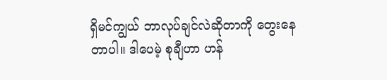ရှိမင်ကျွယ် ဘာလုပ်ချင်လဲဆိုတာကို တွေးနေတာပါ။ ဒါပေမဲ့ စုချီဟာ ဟန်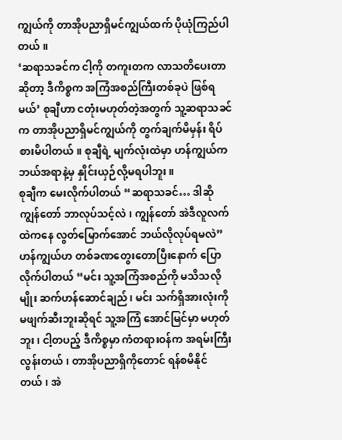ကျွယ်ကို တာအိုပညာရှိမင်ကျွယ်ထက် ပိုယုံကြည်ပါတယ်။
‘ဆရာသခင်က ငါ့ကို တကူးတက လာသတိပေးတာဆိုတာ့ ဒီကိစ္စက အကြံအစည်ကြီးတစ်ခုပဲ ဖြစ်ရမယ်’ စုချီဟာ ငတုံးမဟုတ်တဲ့အတွက် သူ့ဆရာသခင်က တာအိုပညာရှိမင်ကျွယ်ကို တွက်ချက်မိမှန်း ရိပ်စားမိပါတယ်။ စုချီရဲ့ မျက်လုံးထဲမှာ ဟန်ကျွယ်က ဘယ်အရာနဲ့မှ နှိုင်းယှဉ်လို့မရပါဘူး။
စုချီက မေးလိုက်ပါတယ် “ဆရာသခင်… ဒါဆို ကျွန်တော် ဘာလုပ်သင့်လဲ၊ ကျွန်တော် အဲဒီလူလက်ထဲကနေ လွတ်မြောက်အောင် ဘယ်လိုလုပ်ရမလဲ”
ဟန်ကျွယ်ဟ တစ်ခဏတွေးတောပြီးနောက် ပြောလိုက်ပါတယ် “မင်း သူ့အကြံအစည်ကို မသိသလိုမျိုး ဆက်ဟန်ဆောင်ချည်၊ မင်း သက်ရှိအားလုံးကို မဖျက်ဆီးဘူးဆိုရင် သူ့အကြံ အောင်မြင်မှာ မဟုတ်ဘူး၊ ငါ့တပည့် ဒီကိစ္စမှာ ကံတရားဝန်က အရမ်းကြီးလွန်းတယ်၊ တာအိုပညာရှိကိုတောင် ရန်စမိနိုင်တယ်၊ အဲ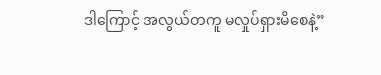ဒါကြောင့် အလွယ်တကူ မလှုပ်ရှားမိစေနဲ့”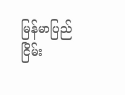မြန်မာပြည် ငြိမ်း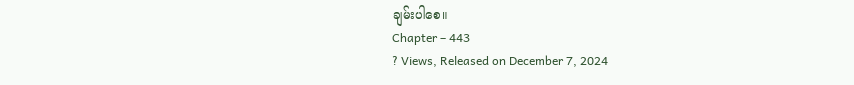ချမ်းပါစေ။
Chapter – 443
? Views, Released on December 7, 2024